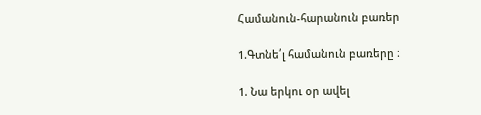Համանուն-հարանուն բառեր

1.Գտնե՛լ համանուն բառերը ։

1. Նա երկու օր ավել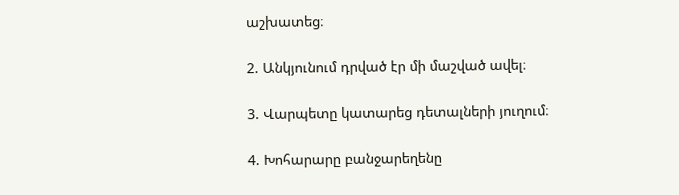աշխատեց։

2. Անկյունում դրված էր մի մաշված ավել։

3. Վարպետը կատարեց դետալների յուղում։

4. Խոհարարը բանջարեղենը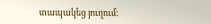տապակեց յուղում։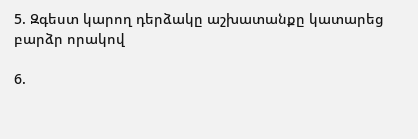5. Զգեստ կարող դերձակը աշխատանքը կատարեց բարձր որակով

6.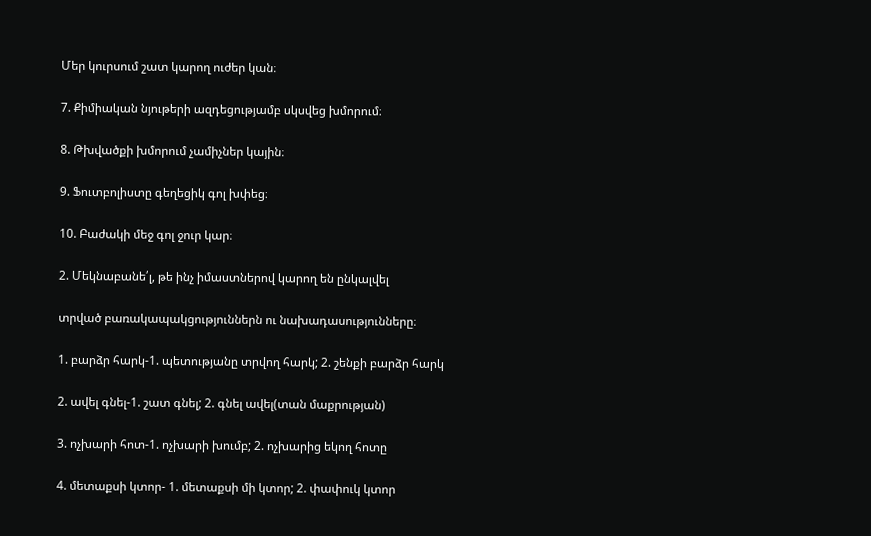Մեր կուրսում շատ կարող ուժեր կան։

7. Քիմիական նյութերի ազդեցությամբ սկսվեց խմորում։

8. Թխվածքի խմորում չամիչներ կային։

9. Ֆուտբոլիստը գեղեցիկ գոլ խփեց։

10. Բաժակի մեջ գոլ ջուր կար։

2. Մեկնաբանե՛լ, թե ինչ իմաստներով կարող են ընկալվել

տրված բառակապակցություններն ու նախադասությունները։

1. բարձր հարկ-1. պետությանը տրվող հարկ; 2. շենքի բարձր հարկ

2. ավել գնել-1. շատ գնել; 2. գնել ավել(տան մաքրության)

3. ոչխարի հոտ-1. ոչխարի խումբ; 2. ոչխարից եկող հոտը

4. մետաքսի կտոր- 1. մետաքսի մի կտոր; 2. փափուկ կտոր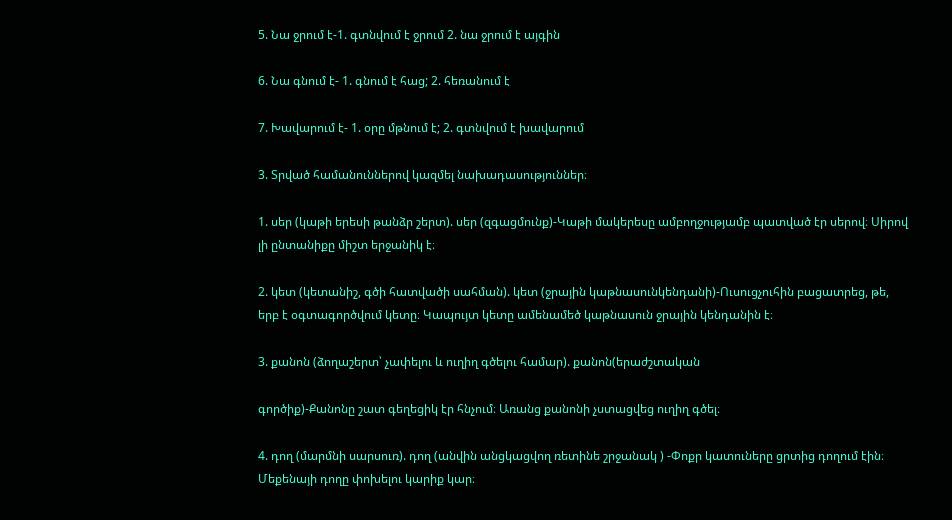5. Նա ջրում է-1. գտնվում է ջրում 2. նա ջրում է այգին

6. Նա գնում է- 1. գնում է հաց; 2. հեռանում է

7. Խավարում է- 1. օրը մթնում է; 2. գտնվում է խավարում

3. Տրված համանուններով կազմել նախադասություններ։

1. սեր (կաթի երեսի թանձր շերտ). սեր (զգացմունք)-Կաթի մակերեսը ամբողջությամբ պատված էր սերով։ Սիրով լի ընտանիքը միշտ երջանիկ է։

2. կետ (կետանիշ, գծի հատվածի սահման). կետ (ջրային կաթնասունկենդանի)-Ուսուցչուհին բացատրեց, թե, երբ է օգտագործվում կետը։ Կապույտ կետը ամենամեծ կաթնասուն ջրային կենդանին է։

3. քանոն (ձողաշերտ՝ չափելու և ուղիղ գծելու համար). քանոն(երաժշտական

գործիք)-Քանոնը շատ գեղեցիկ էր հնչում։ Առանց քանոնի չստացվեց ուղիղ գծել։

4. դող (մարմնի սարսուռ). դող (անվին անցկացվող ռետինե շրջանակ ) -Փոքր կատուները ցրտից դողում էին։ Մեքենայի դողը փոխելու կարիք կար։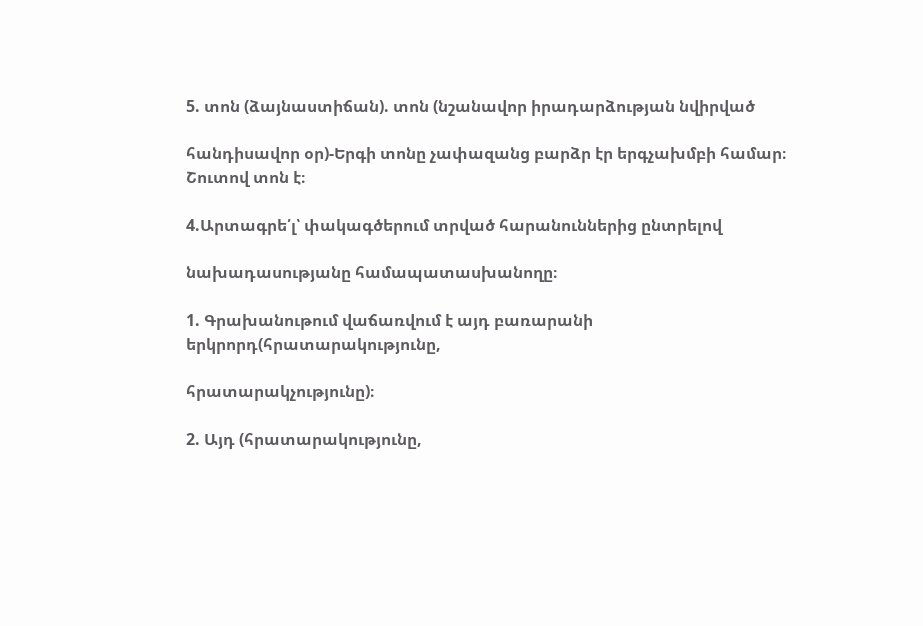5. տոն (ձայնաստիճան). տոն (նշանավոր իրադարձության նվիրված

հանդիսավոր օր)-Երգի տոնը չափազանց բարձր էր երգչախմբի համար։ Շուտով տոն է։

4.Արտագրե՛լ՝ փակագծերում տրված հարանուններից ընտրելով

նախադասությանը համապատասխանողը։

1. Գրախանութում վաճառվում է այդ բառարանի երկրորդ(հրատարակությունը,

հրատարակչությունը)։

2. Այդ (հրատարակությունը,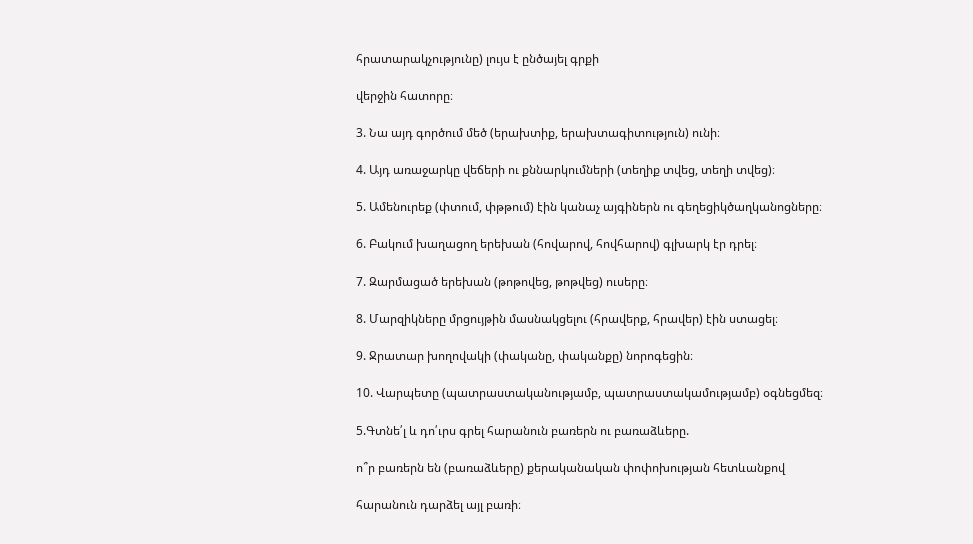հրատարակչությունը) լույս է ընծայել գրքի

վերջին հատորը։

3. Նա այդ գործում մեծ (երախտիք, երախտագիտություն) ունի։

4. Այդ առաջարկը վեճերի ու քննարկումների (տեղիք տվեց, տեղի տվեց)։

5. Ամենուրեք (փտում, փթթում) էին կանաչ այգիներն ու գեղեցիկծաղկանոցները։

6. Բակում խաղացող երեխան (հովարով, հովհարով) գլխարկ էր դրել։

7. Զարմացած երեխան (թոթովեց, թոթվեց) ուսերը։

8. Մարզիկները մրցույթին մասնակցելու (հրավերք, հրավեր) էին ստացել։

9. Ջրատար խողովակի (փականը, փականքը) նորոգեցին։

10. Վարպետը (պատրաստականությամբ, պատրաստակամությամբ) օգնեցմեզ։

5.Գտնե՛լ և դո՛ւրս գրել հարանուն բառերն ու բառաձևերը.

ո՞ր բառերն են (բառաձևերը) քերականական փոփոխության հետևանքով

հարանուն դարձել այլ բառի։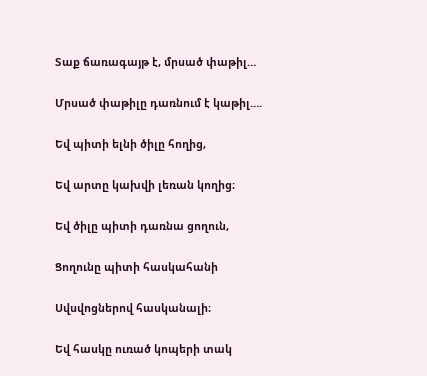Տաք ճառագայթ է, մրսած փաթիլ…

Մրսած փաթիլը դառնում է կաթիլ….

Եվ պիտի ելնի ծիլը հողից,

Եվ արտը կախվի լեռան կողից։

Եվ ծիլը պիտի դառնա ցողուն,

Ցողունը պիտի հասկահանի

Սվսվոցներով հասկանալի։

Եվ հասկը ուռած կոպերի տակ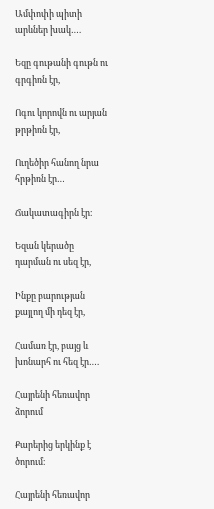Ամփոփի պիտի արևներ խակ….

Եզը գութանի գութն ու գրգիռն էր,

Ոգու կորովն ու արյան թրթիռն էր,

Ուղեծիր հանող նրա հրթիռն էր…

Ճակատագիրն էր։

Եզան կերածը դարման ու սեզ էր,

Ինքը բարության քայլող մի դեզ էր,

Համառ էր, բայց և խոնարհ ու հեզ էր….

Հայրենի հեռավոր ձորում

Քարերից երկինք է ծորում։

Հայրենի հեռավոր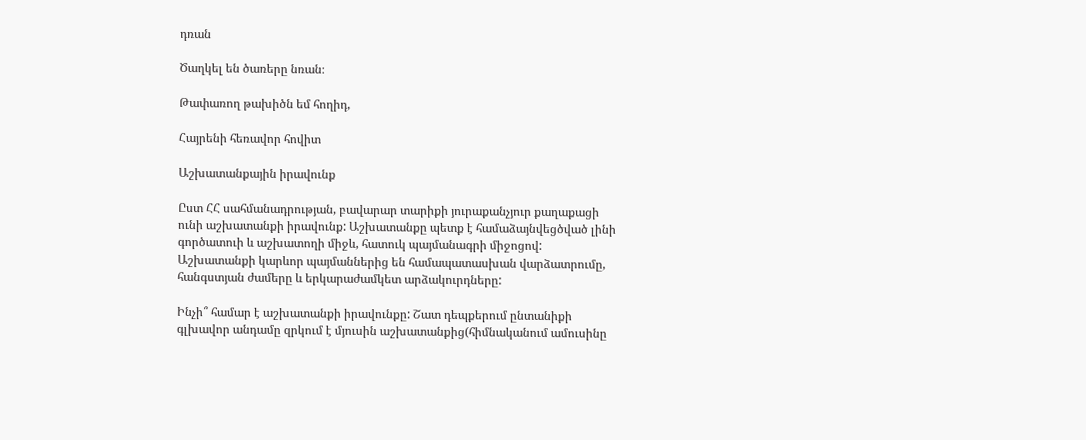դռան

Ծաղկել են ծառերը նռան։

Թափառող թախիծն եմ հողիդ,

Հայրենի հեռավոր հովիտ

Աշխատանքային իրավունք

Ըստ ՀՀ սահմանադրության, բավարար տարիքի յուրաքանչյուր քաղաքացի ունի աշխատանքի իրավունք: Աշխատանքը պետք է համաձայնվեցծված լինի գործատուի և աշխատողի միջև, հատուկ պայմանագրի միջոցով: Աշխատանքի կարևոր պայմաններից են համապատասխան վարձատրումը, հանգստյան ժամերը և երկարաժամկետ արձակուրդները:

Ինչի՞ համար է աշխատանքի իրավունքը: Շատ դեպքերում ընտանիքի գլխավոր անդամը զրկում է մյուսին աշխատանքից(հիմնականում ամուսինը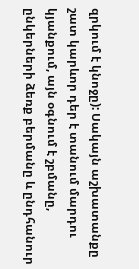զրկում է կնոջը): Սակայն աշխատանքը շատ կարևոր դեր է տանում մարդու կյանքում, այն օգնում է շբմանը, ընկերների ձեռք բերմանը և ընդհանուր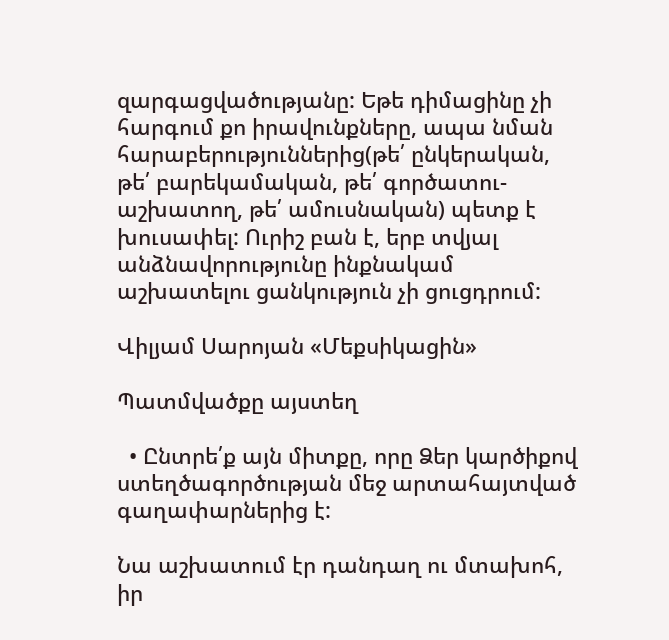զարգացվածությանը: Եթե դիմացինը չի հարգում քո իրավունքները, ապա նման հարաբերություններից(թե՛ ընկերական, թե՛ բարեկամական, թե՛ գործատու-աշխատող, թե՛ ամուսնական) պետք է խուսափել: Ուրիշ բան է, երբ տվյալ անձնավորությունը ինքնակամ աշխատելու ցանկություն չի ցուցդրում:

Վիլյամ Սարոյան «Մեքսիկացին»

Պատմվածքը այստեղ

  • Ընտրե՛ք այն միտքը, որը Ձեր կարծիքով ստեղծագործության մեջ արտահայտված գաղափարներից է:

Նա աշխատում էր դանդաղ ու մտախոհ, իր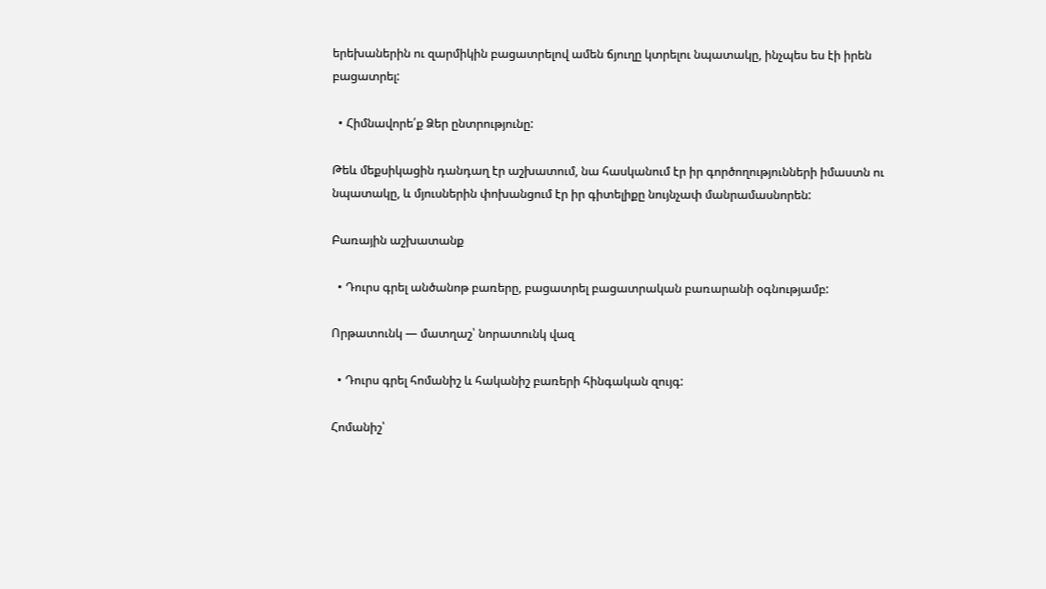երեխաներին ու զարմիկին բացատրելով ամեն ճյուղը կտրելու նպատակը, ինչպես ես էի իրեն բացատրել:

  • Հիմնավորե՛ք Ձեր ընտրությունը:

Թեև մեքսիկացին դանդաղ էր աշխատում, նա հասկանում էր իր գործողությունների իմաստն ու նպատակը, և մյուսներին փոխանցում էր իր գիտելիքը նույնչափ մանրամասնորեն:

Բառային աշխատանք

  • Դուրս գրել անծանոթ բառերը, բացատրել բացատրական բառարանի օգնությամբ:

Որթատունկ — մատղաշ՝ նորատունկ վազ

  • Դուրս գրել հոմանիշ և հականիշ բառերի հինգական զույգ:

Հոմանիշ՝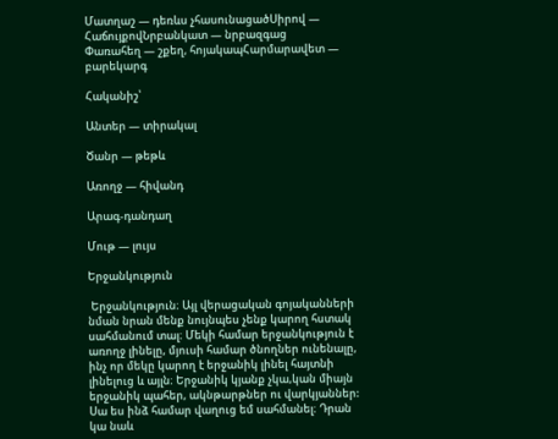Մատղաշ — դեռևս չհասունացածՍիրով — ՀաճույքովՆրբանկատ — նրբազգաց
Փառահեղ — շքեղ, հոյակապՀարմարավետ — բարեկարգ

Հականիշ՝

Անտեր — տիրակալ

Ծանր — թեթև

Առողջ — հիվանդ

Արագ-դանդաղ

Մութ — լույս

Երջանկություն

 Երջանկություն։ Այլ վերացական գոյականների նման նրան մենք նույնպես չենք կարող հստակ սահմանում տալ։ Մեկի համար երջանկություն է առողջ լինելը, մյուսի համար ծնողներ ունենալը, ինչ որ մեկը կարող է երջանիկ լինել հայտնի լինելուց և այլն։ Երջանիկ կյանք չկա,կան միայն երջանիկ պահեր, ակնթարթներ ու վարկյաններ: Սա ես ինձ համար վաղուց եմ սահմանել։ Դրան կա նաև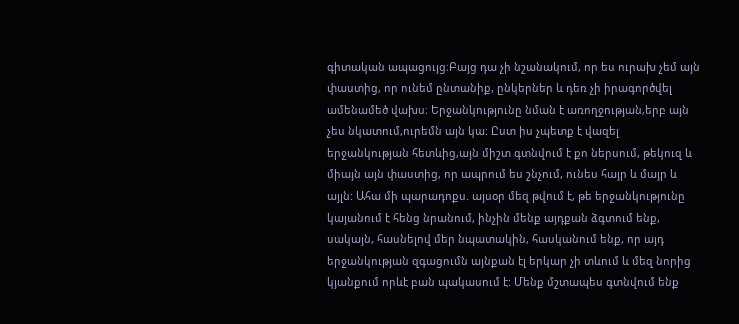գիտական ապացույց։Բայց դա չի նշանակում, որ ես ուրախ չեմ այն փաստից, որ ունեմ ընտանիք, ընկերներ և դեռ չի իրագործվել ամենամեծ վախս։ Երջանկությունը նման է առողջության,երբ այն չես նկատում,ուրեմն այն կա: Ըստ իս չպետք է վազել երջանկության հետևից,այն միշտ գտնվում է քո ներսում, թեկուզ և միայն այն փաստից, որ ապրում ես շնչում, ունես հայր և մայր և այլն: Ահա մի պարադոքս. այսօր մեզ թվում է, թե երջանկությունը կայանում է հենց նրանում, ինչին մենք այդքան ձգտում ենք, սակայն, հասնելով մեր նպատակին, հասկանում ենք, որ այդ երջանկության զգացումն այնքան էլ երկար չի տևում և մեզ նորից կյանքում որևէ բան պակասում է: Մենք մշտապես գտնվում ենք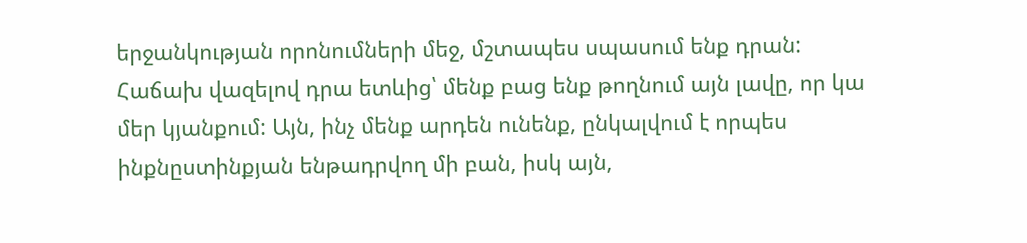երջանկության որոնումների մեջ, մշտապես սպասում ենք դրան: Հաճախ վազելով դրա ետևից՝ մենք բաց ենք թողնում այն լավը, որ կա մեր կյանքում: Այն, ինչ մենք արդեն ունենք, ընկալվում է որպես ինքնըստինքյան ենթադրվող մի բան, իսկ այն,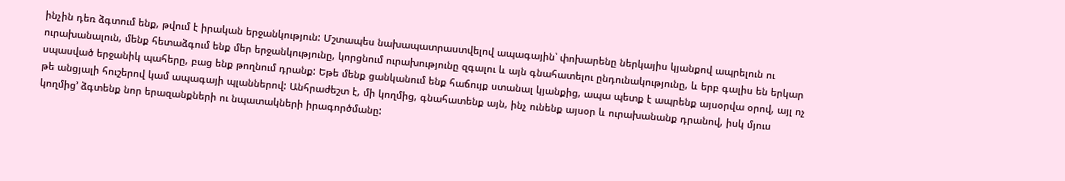ինչին դեռ ձգտում ենք, թվում է իրական երջանկություն: Մշտապես նախապատրաստվելով ապագային՝ փոխարենը ներկայիս կյանքով ապրելուն ու ուրախանալուն, մենք հետաձգում ենք մեր երջանկությունը, կորցնում ուրախությունը զգալու և այն գնահատելու ընդունակությունը, և երբ գալիս են երկար սպասված երջանիկ պահերը, բաց ենք թողնում դրանք: Եթե մենք ցանկանում ենք հաճույք ստանալ կյանքից, ապա պետք է ապրենք այսօրվա օրով, այլ ոչ թե անցյալի հուշերով կամ ապագայի պլաններով: Անհրաժեշտ է, մի կողմից, գնահատենք այն, ինչ ունենք այսօր և ուրախանանք դրանով, իսկ մյուս կողմից’ ձգտենք նոր երազանքների ու նպատակների իրագործմանը: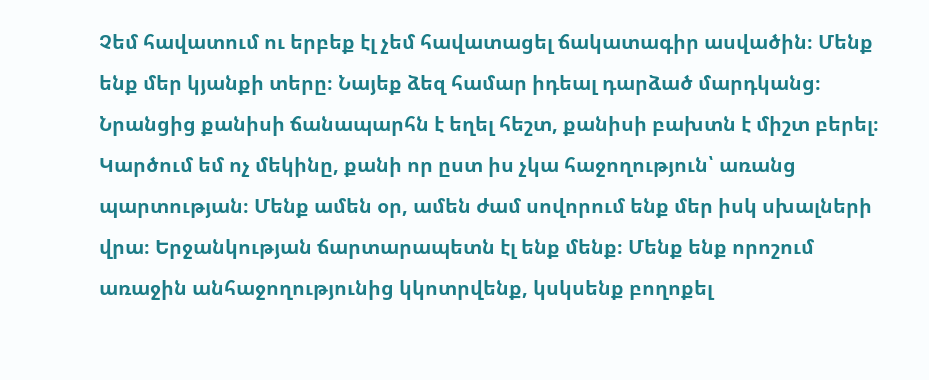Չեմ հավատում ու երբեք էլ չեմ հավատացել ճակատագիր ասվածին։ Մենք ենք մեր կյանքի տերը։ Նայեք ձեզ համար իդեալ դարձած մարդկանց։ Նրանցից քանիսի ճանապարհն է եղել հեշտ, քանիսի բախտն է միշտ բերել։ Կարծում եմ ոչ մեկինը, քանի որ ըստ իս չկա հաջողություն՝ առանց պարտության։ Մենք ամեն օր, ամեն ժամ սովորում ենք մեր իսկ սխալների վրա։ Երջանկության ճարտարապետն էլ ենք մենք։ Մենք ենք որոշում առաջին անհաջողությունից կկոտրվենք, կսկսենք բողոքել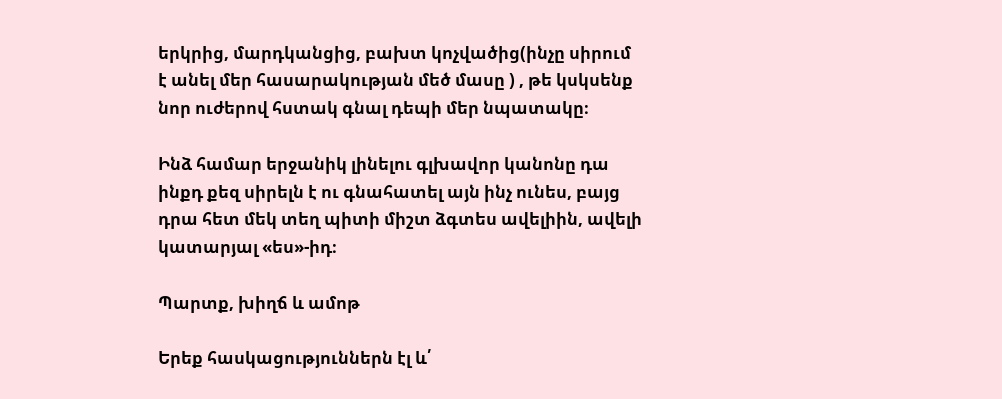երկրից, մարդկանցից, բախտ կոչվածից(ինչը սիրում է անել մեր հասարակության մեծ մասը ) , թե կսկսենք նոր ուժերով հստակ գնալ դեպի մեր նպատակը։

Ինձ համար երջանիկ լինելու գլխավոր կանոնը դա ինքդ քեզ սիրելն է ու գնահատել այն ինչ ունես, բայց դրա հետ մեկ տեղ պիտի միշտ ձգտես ավելիին, ավելի կատարյալ «ես»-իդ։

Պարտք, խիղճ և ամոթ

Երեք հասկացություններն էլ և՛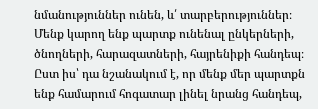նմանություններ ունեն, և՛ տարբերություններ։ Մենք կարող ենք պարտք ունենալ ընկերների, ծնողների, հարազատների, հայրենիքի հանդեպ։ Ըստ իս՝ դա նշանակում է, որ մենք մեր պարտքն ենք համարում հոգատար լինել նրանց հանդեպ,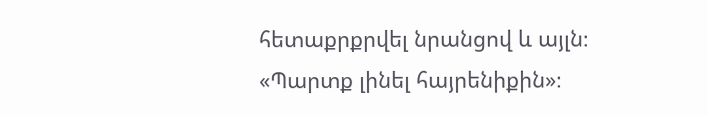հետաքրքրվել նրանցով և այլն։ «Պարտք լինել հայրենիքին»։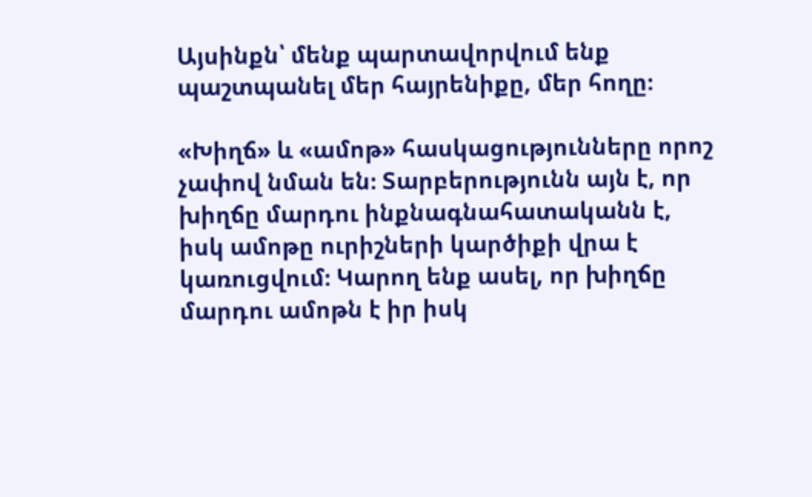Այսինքն՝ մենք պարտավորվում ենք պաշտպանել մեր հայրենիքը, մեր հողը։

«Խիղճ» և «ամոթ» հասկացությունները որոշ չափով նման են։ Տարբերությունն այն է, որ խիղճը մարդու ինքնագնահատականն է, իսկ ամոթը ուրիշների կարծիքի վրա է կառուցվում։ Կարող ենք ասել, որ խիղճը մարդու ամոթն է իր իսկ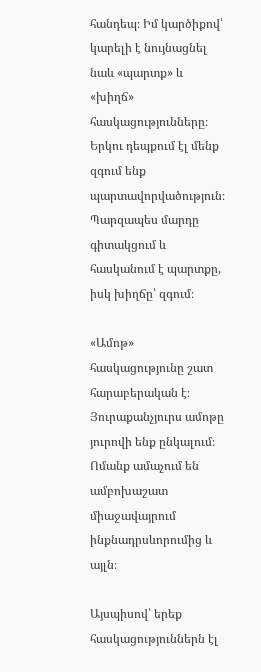հանդեպ։ Իմ կարծիքով՝ կարելի է նույնացնել նաև «պարտք» և «խիղճ» հասկացությունները։ Երկու դեպքում էլ մենք զգում ենք պարտավորվածություն։ Պարզապես մարդը գիտակցում և հասկանում է պարտքը, իսկ խիղճը՝ զգում։

«Ամոթ» հասկացությունը շատ հարաբերական է։ Յուրաքանչյուրս ամոթը յուրովի ենք ընկալում։ Ոմանք ամաչում են ամբոխաշատ միաջավայրում ինքնադրսևորումից և այլն։

Այսպիսով՝ երեք հասկացություններն էլ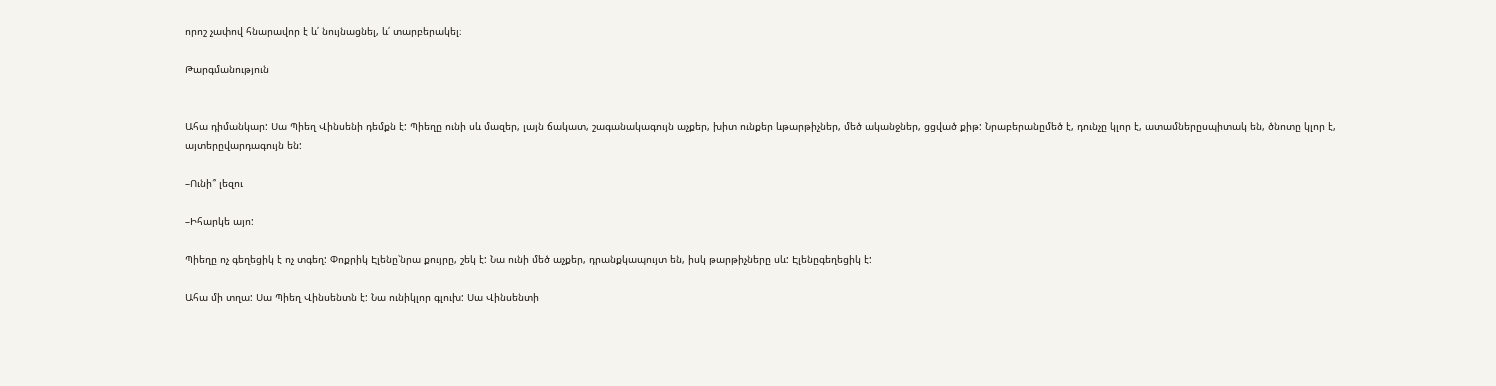որոշ չափով հնարավոր է և՛ նույնացնել, և՛ տարբերակել։

Թարգմանություն


Ահա դիմանկար: Սա Պիեղ Վինսենի դեմքն է: Պիեղը ունի սև մազեր, լայն ճակատ, շագանակագույն աչքեր, խիտ ունքեր ևթարթիչներ, մեծ ականջներ, ցցված քիթ: Նրաբերանըմեծ է, դունչը կլոր է, ատամներըսպիտակ են, ծնոտը կլոր է, այտերըվարդագույն են:

–Ունի՞ լեզու

–Իհարկե այո:

Պիեղը ոչ գեղեցիկ է ոչ տգեղ: Փոքրիկ Էլենը՝նրա քույրը, շեկ է: Նա ունի մեծ աչքեր, դրանքկապույտ են, իսկ թարթիչները սև: Էլենըգեղեցիկ է:

Ահա մի տղա: Սա Պիեղ Վինսենտն է: Նա ունիկլոր գլուխ: Սա Վինսենտի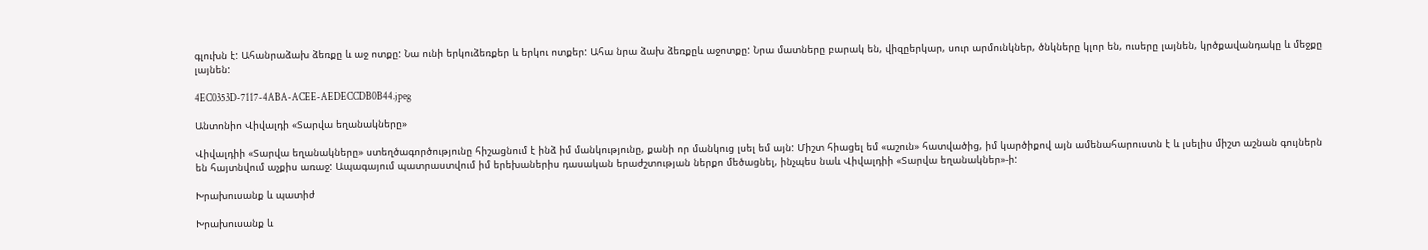գլուխն է: Ահանրաձախ ձեռքը և աջ ոտքը: Նա ունի երկուձեռքեր և երկու ոտքեր: Ահա նրա ձախ ձեռքըև աջոտքը: Նրա մատները բարակ են, վիզըերկար, սուր արմունկներ, ծնկները կլոր են, ուսերը լայնեն, կրծքավանդակը և մեջքը լայնեն:

4EC0353D-7117-4ABA-ACEE-AEDECCDB0B44.jpeg

Անտոնիո Վիվալդի «Տարվա եղանակները»

Վիվալդիի «Տարվա եղանակները» ստեղծագործությունը հիշացնում է ինձ իմ մանկությունը, քանի որ մանկուց լսել եմ այն: Միշտ հիացել եմ «աշուն» հատվածից, իմ կարծիքով այն ամենահարուստն է և լսելիս միշտ աշնան գույներն են հայտնվում աչքիս առաջ: Ապագայում պատրաստվում իմ երեխաներիս դասական երաժշտության ներքո մեծացնել, ինչպես նաև Վիվալդիի «Տարվա եղանակներ»-ի:

Խրախուսանք և պատիժ

Խրախուսանք և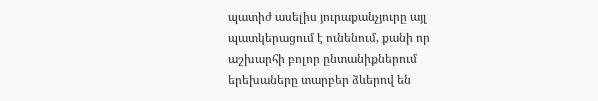պատիժ ասելիս յուրաքանչյուրը այլ պատկերացում է ունենում, քանի որ աշխարհի բոլոր ընտանիքներում երեխաները տարբեր ձևերով են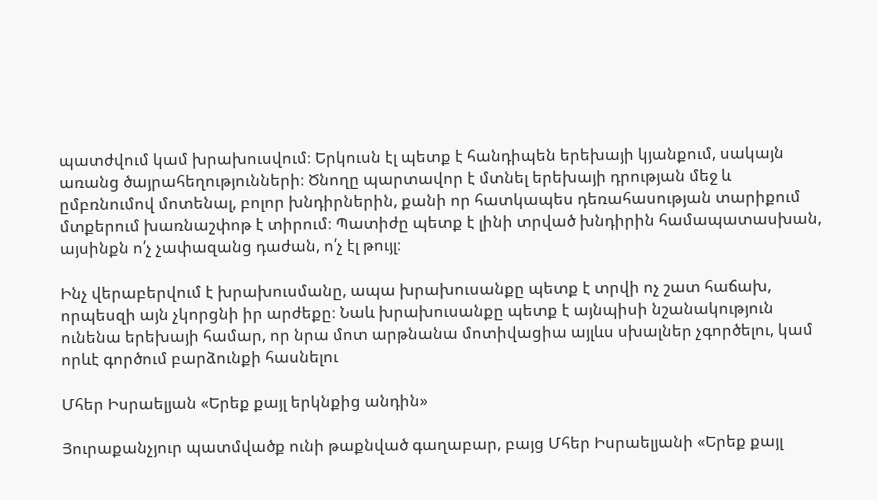պատժվում կամ խրախուսվում։ Երկուսն էլ պետք է հանդիպեն երեխայի կյանքում, սակայն առանց ծայրահեղությունների։ Ծնողը պարտավոր է մտնել երեխայի դրության մեջ և ըմբռնումով մոտենալ, բոլոր խնդիրներին, քանի որ հատկապես դեռահասության տարիքում մտքերում խառնաշփոթ է տիրում։ Պատիժը պետք է լինի տրված խնդիրին համապատասխան, այսինքն ո՛չ չափազանց դաժան, ո՛չ էլ թույլ։

Ինչ վերաբերվում է խրախուսմանը, ապա խրախուսանքը պետք է տրվի ոչ շատ հաճախ, որպեսզի այն չկորցնի իր արժեքը։ Նաև խրախուսանքը պետք է այնպիսի նշանակություն ունենա երեխայի համար, որ նրա մոտ արթնանա մոտիվացիա այլևս սխալներ չգործելու, կամ որևէ գործում բարձունքի հասնելու

Մհեր Իսրաելյան «Երեք քայլ երկնքից անդին»

Յուրաքանչյուր պատմվածք ունի թաքնված գաղաբար, բայց Մհեր Իսրաելյանի «Երեք քայլ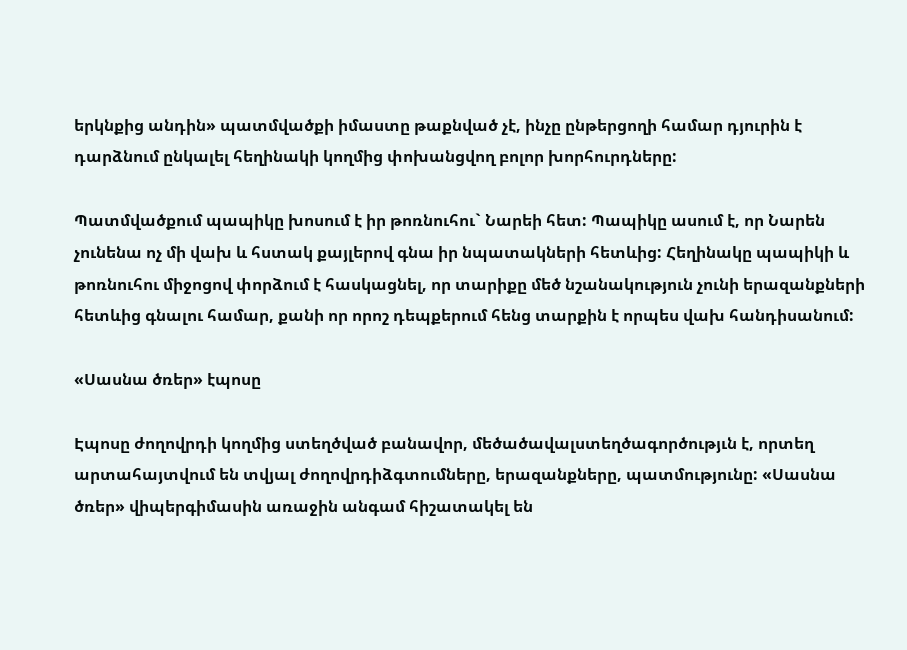երկնքից անդին» պատմվածքի իմաստը թաքնված չէ, ինչը ընթերցողի համար դյուրին է դարձնում ընկալել հեղինակի կողմից փոխանցվող բոլոր խորհուրդները:

Պատմվածքում պապիկը խոսում է իր թոռնուհու` Նարեի հետ: Պապիկը ասում է, որ Նարեն չունենա ոչ մի վախ և հստակ քայլերով գնա իր նպատակների հետևից: Հեղինակը պապիկի և թոռնուհու միջոցով փորձում է հասկացնել, որ տարիքը մեծ նշանակություն չունի երազանքների հետևից գնալու համար, քանի որ որոշ դեպքերում հենց տարքին է որպես վախ հանդիսանում:

«Սասնա ծռեր» էպոսը

Էպոսը ժողովրդի կողմից ստեղծված բանավոր, մեծածավալստեղծագործությւն է, որտեղ արտահայտվում են տվյալ ժողովրդիձգտումները, երազանքները, պատմությունը: «Սասնա ծռեր» վիպերգիմասին առաջին անգամ հիշատակել են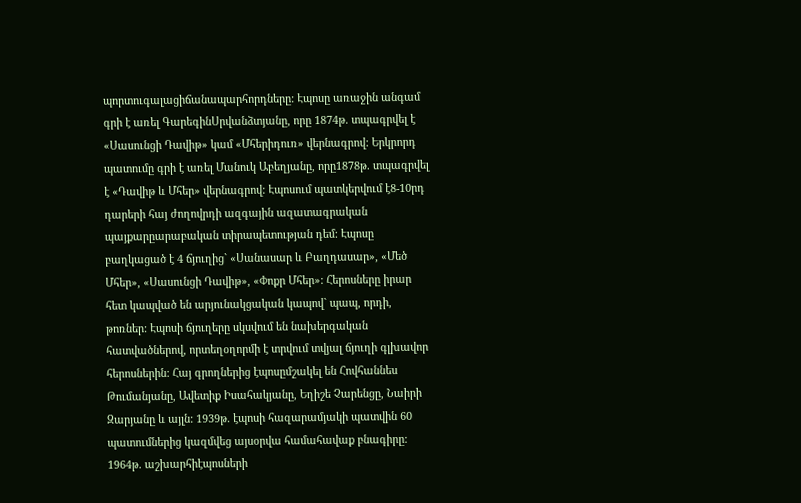պորտուգալացիճանապարհորդները: Էպոսը առաջին անգամ գրի է առել ԳարեգինՍրվանձտյանը, որը 1874թ. տպագրվել է «Սասունցի Դավիթ» կամ «Մհերիդուռ» վերնագրով: Երկրորդ պատումը գրի է առել Մանուկ Աբեղյանը, որը1878թ. տպագրվել է «Դավիթ և Մհեր» վերնագրով: Էպոսում պատկերվում է8-10րդ դարերի հայ ժողովրդի ազգային ազատագրական պայքարըարաբական տիրապետության դեմ: Էպոսը բաղկացած է 4 ճյուղից` «Սանասար և Բաղդասար», «Մեծ Մհեր», «Սասունցի Դավիթ», «Փոքր Մհեր»: Հերոսները իրար հետ կապված են արյունակցական կապով` պապ, որդի, թոռներ: Էպոսի ճյուղերը սկսվում են նախերգական հատվածներով, որտեղօղորմի է տրվում տվյալ ճյուղի գլխավոր հերոսներին: Հայ գրողներից էպոսըմշակել են Հովհաննես Թումանյանը, Ավետիք Իսահակյանը, Եղիշե Չարենցը, Նաիրի Զարյանը և այլն: 1939թ. էպոսի հազարամյակի պատվին 60 պատումներից կազմվեց այսօրվա համահավաք բնագիրը: 1964թ. աշխարհիէպոսների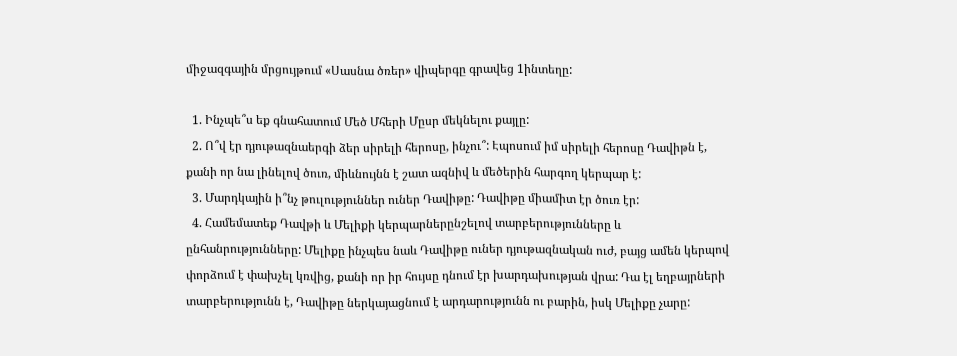միջազգային մրցույթում «Սասնա ծռեր» վիպերգը գրավեց 1ինտեղը:

  1. Ինչպե՞ս եք գնահատում Մեծ Մհերի Մըսր մեկնելու քայլը:
  2. Ո՞վ էր դյութազնաերգի ձեր սիրելի հերոսը, ինչու՞: Էպոսում իմ սիրելի հերոսը Դավիթն է, քանի որ նա լինելով ծուռ, միևնույնն է շատ ազնիվ և մեծերին հարգող կերպար է:
  3. Մարդկային ի՞նչ թուլություններ ուներ Դավիթը: Դավիթը միամիտ էր ծուռ էր:
  4. Համեմատեք Դավթի և Մելիքի կերպարներընշելով տարբերությունները և ընհանրությունները: Մելիքը ինչպես նաև Դավիթը ուներ դյութազնական ուժ, բայց ամեն կերպով փորձում է փախչել կռվից, քանի որ իր հույսը դնում էր խարդախության վրա: Դա էլ եղբայրների տարբերությունն է, Դավիթը ներկայացնում է արդարությունն ու բարին, իսկ Մելիքը չարը: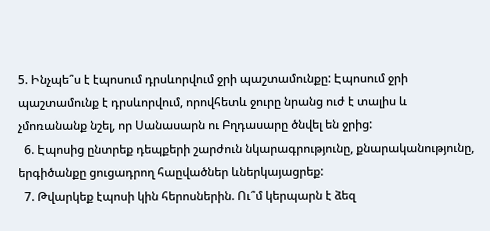5. Ինչպե՞ս է էպոսում դրսևորվում ջրի պաշտամունքը: Էպոսում ջրի պաշտամունք է դրսևորվում, որովհետև ջուրը նրանց ուժ է տալիս և չմոռանանք նշել, որ Սանասարն ու Բղդասարը ծնվել են ջրից:
  6. Էպոսից ընտրեք դեպքերի շարժուն նկարագրությունը, քնարականությունը, երգիծանքը ցուցադրող հաըվածներ ևներկայացրեք:
  7. Թվարկեք էպոսի կին հերոսներին. Ու՞մ կերպարն է ձեզ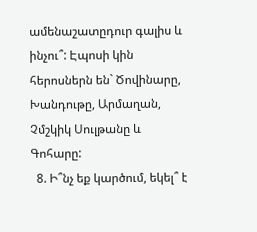ամենաշատըդուր գալիս և ինչու՞: Էպոսի կին հերոսներն են` Ծովինարը, Խանդութը, Արմաղան, Չմշկիկ Սուլթանը և Գոհարը:
  8. Ի՞նչ եք կարծում, եկել՞ է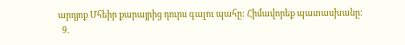արդյոք Մհեիր քարայրից դուրս գալու պահը: Հիմավորեք պատասխանը:
  9.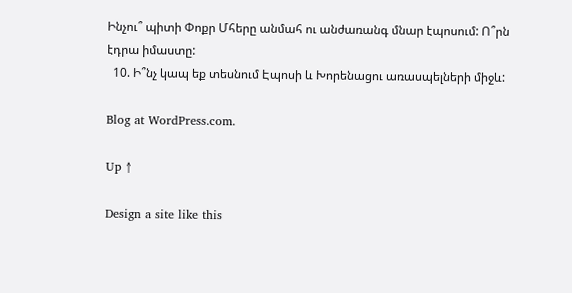Ինչու՞ պիտի Փոքր Մհերը անմահ ու անժառանգ մնար էպոսում: Ո՞րն էդրա իմաստը:
  10. Ի՞նչ կապ եք տեսնում Էպոսի և Խորենացու առասպելների միջև:

Blog at WordPress.com.

Up ↑

Design a site like this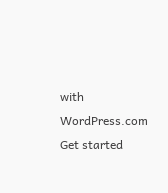with WordPress.com
Get started